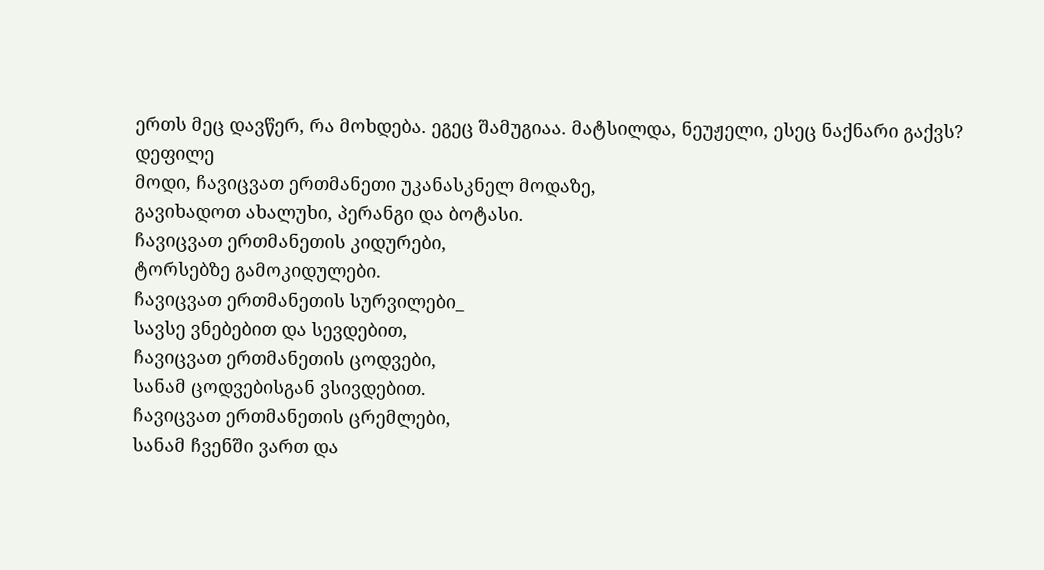ერთს მეც დავწერ, რა მოხდება. ეგეც შამუგიაა. მატსილდა, ნეუჟელი, ესეც ნაქნარი გაქვს?
დეფილე
მოდი, ჩავიცვათ ერთმანეთი უკანასკნელ მოდაზე,
გავიხადოთ ახალუხი, პერანგი და ბოტასი.
ჩავიცვათ ერთმანეთის კიდურები,
ტორსებზე გამოკიდულები.
ჩავიცვათ ერთმანეთის სურვილები_
სავსე ვნებებით და სევდებით,
ჩავიცვათ ერთმანეთის ცოდვები,
სანამ ცოდვებისგან ვსივდებით.
ჩავიცვათ ერთმანეთის ცრემლები,
სანამ ჩვენში ვართ და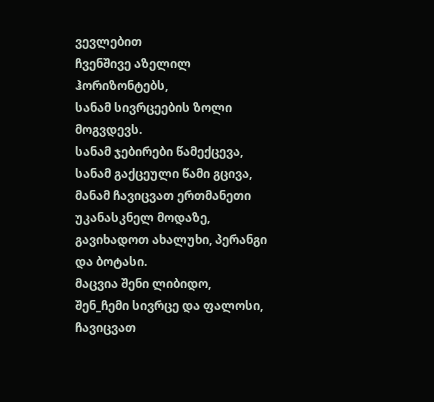ვევლებით
ჩვენშივე აზელილ ჰორიზონტებს,
სანამ სივრცეების ზოლი მოგვდევს.
სანამ ჯებირები წამექცევა,
სანამ გაქცეული წამი გცივა,
მანამ ჩავიცვათ ერთმანეთი უკანასკნელ მოდაზე,
გავიხადოთ ახალუხი, პერანგი და ბოტასი.
მაცვია შენი ლიბიდო,
შენ_ჩემი სივრცე და ფალოსი,
ჩავიცვათ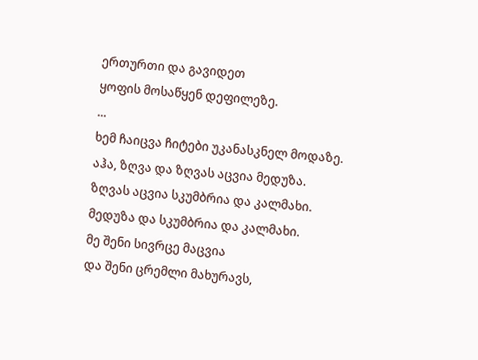ერთურთი და გავიდეთ
ყოფის მოსაწყენ დეფილეზე.
...
ხემ ჩაიცვა ჩიტები უკანასკნელ მოდაზე.
აჰა, ზღვა და ზღვას აცვია მედუზა.
ზღვას აცვია სკუმბრია და კალმახი.
მედუზა და სკუმბრია და კალმახი.
მე შენი სივრცე მაცვია
და შენი ცრემლი მახურავს,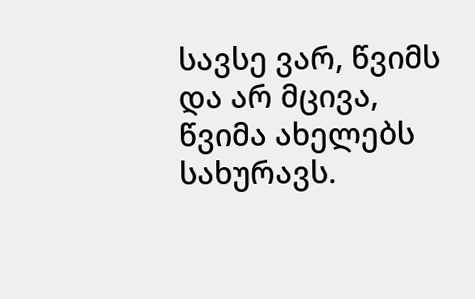სავსე ვარ, წვიმს და არ მცივა,
წვიმა ახელებს სახურავს.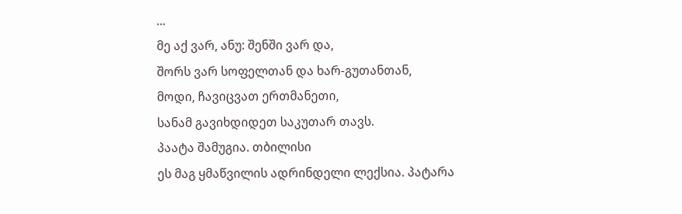...
მე აქ ვარ, ანუ: შენში ვარ და,
შორს ვარ სოფელთან და ხარ-გუთანთან,
მოდი, ჩავიცვათ ერთმანეთი,
სანამ გავიხდიდეთ საკუთარ თავს.
პაატა შამუგია. თბილისი
ეს მაგ ყმაწვილის ადრინდელი ლექსია. პატარა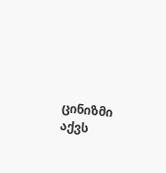ცინიზმი აქვს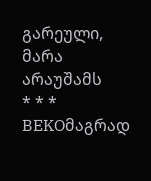გარეული, მარა არაუშამს
* * *
BEKOმაგრად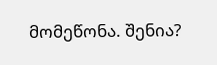მომეწონა. შენია?